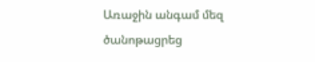Առաջին անգամ մեզ ծանոթացրեց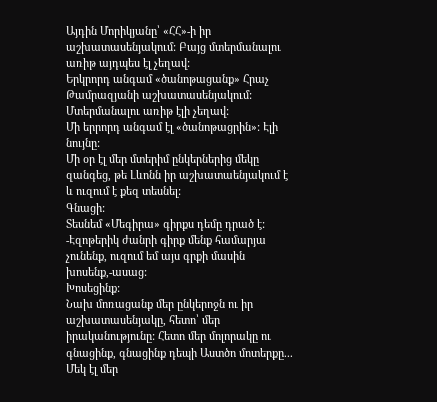Այդին Մորիկյանը՝ «ՀՀ»-ի իր աշխատասենյակում: Բայց մտերմանալու առիթ այդպես էլ չեղավ:
Երկրորդ անգամ «ծանոթացանք» Հրաչ Թամրազյանի աշխատասենյակում: Մտերմանալու առիթ էլի չեղավ:
Մի երրորդ անգամ էլ «ծանոթացրին»: Էլի նույնը:
Մի օր էլ մեր մտերիմ ընկերներից մեկը զանգեց, թե Լևոնն իր աշխատաենյակում է և ուզում է քեզ տեսնել:
Գնացի:
Տեսնեմ «Մեգիրա» գիրքս դեմը դրած է:
-Էզոթերիկ ժանրի գիրք մենք համարյա չունենք, ուզում եմ այս գրքի մասին խոսենք,-ասաց:
Խոսեցինք:
Նախ մոռացանք մեր ընկերոջն ու իր աշխատասենյակը, հետո՝ մեր իրականությունը: Հետո մեր մոլորակը ու գնացինք, գնացինք դեպի Աստծո մոտերքը...
Մեկ էլ մեր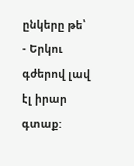ընկերը թե՝
- Երկու գժերով լավ էլ իրար գտաք: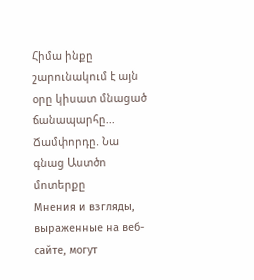Հիմա ինքը շարունակում է այն օրը կիսատ մնացած ճանապարհը...
Ճամփորդը. Նա գնաց Աստծո մոտերքը
Мнения и взгляды, выраженные на веб-сайте, могут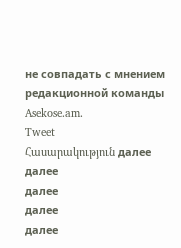не совпадать с мнением редакционной команды Asekose.am.
Tweet
Հասարակություն далее
далее
далее
далее
далее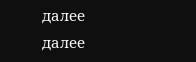далее
далее